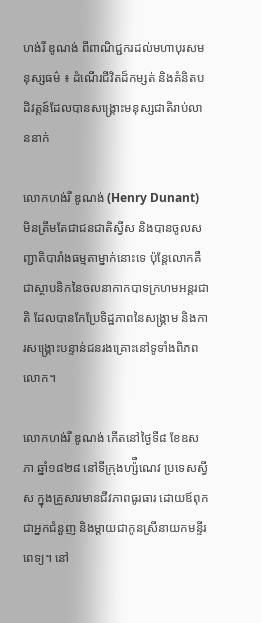ហង់រី ឌូណង់ ពីពាណិជ្ជករដល់មហាបុរសមនុស្សធម៌ ៖ ដំណើរជីវិតដ៏កម្សត់ និងគំនិតបដិវត្តន៍ដែលបានសង្គ្រោះមនុស្សជាតិរាប់លាននាក់

លោកហង់រី ឌូណង់ (Henry Dunant) មិនត្រឹមតែជាជនជាតិស្វីស និងបានចូលសញ្ជាតិបារាំងធម្មតាម្នាក់នោះទេ ប៉ុន្តែលោកគឺជាស្ថាបនិកនៃចលនាកាកបាទក្រហមអន្តរជាតិ ដែលបានកែប្រែទិដ្ឋភាពនៃសង្គ្រាម និងការសង្គ្រោះបន្ទាន់ជនរងគ្រោះនៅទូទាំងពិភពលោក។

លោកហង់រី ឌូណង់ កើតនៅថ្ងៃទី៨ ខែឧសភា ឆ្នាំ១៨២៨ នៅទីក្រុងហ្ស៉ឺណេវ ប្រទេសស្វីស ក្នុងគ្រួសារមានជីវភាពធូរធារ ដោយឪពុកជាអ្នកជំនួញ និងម្តាយជាកូនស្រីនាយកមន្ទីរពេទ្យ។ នៅ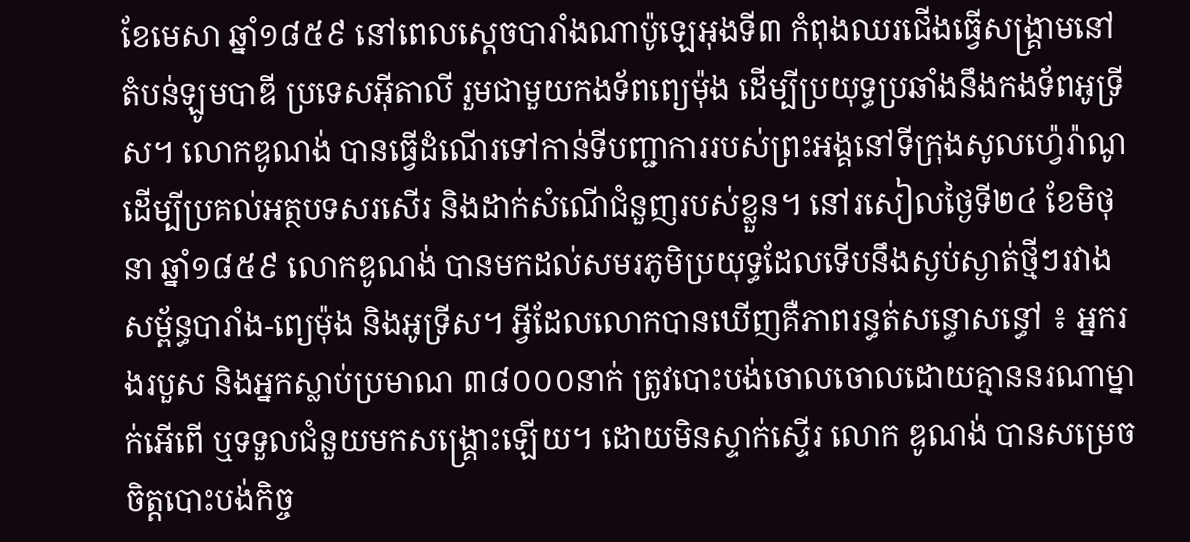ខែមេសា ឆ្នាំ១៨៥៩ នៅពេលស្តេចបារាំងណាប៉ូឡេអុងទី៣ កំពុងឈរជើងធ្វើសង្គ្រាមនៅតំបន់ឡូមបាឌី ប្រទេសអ៊ីតាលី រួមជាមួយកងទ័ពព្យេម៉ុង ដើម្បីប្រយុទ្ធប្រឆាំងនឹងកងទ័ពអូទ្រីស។ លោកឌូណង់ បានធ្វើដំណើរទៅកាន់ទីបញ្ជាការរបស់ព្រះអង្គនៅទីក្រុងសូលហ្វ៉េរ៉ាណូ ដើម្បីប្រគល់អត្ថបទសរសើរ និងដាក់សំណើជំនួញរបស់ខ្លួន។ នៅរសៀលថ្ងៃទី២៤ ខែមិថុនា ឆ្នាំ១៨៥៩ លោកឌូណង់ បានមកដល់សមរភូមិប្រយុទ្ធដែលទើបនឹងស្ងប់ស្ងាត់ថ្មីៗរវាងសម្ព័ន្ធបារាំង-ព្យេម៉ុង និងអូទ្រីស។ អ្វីដែលលោកបានឃើញគឺភាពរន្ធត់សន្ធោសន្ធៅ ៖ អ្នករងរបួស និងអ្នកស្លាប់ប្រមាណ ៣៨០០០នាក់ ត្រូវបោះបង់ចោលចោលដោយគ្មាននរណាម្នាក់អើពើ ឬទទួលជំនួយមកសង្គ្រោះឡើយ។ ដោយមិនស្ទាក់ស្ទើរ លោក ឌូណង់ បានសម្រេចចិត្តបោះបង់កិច្ច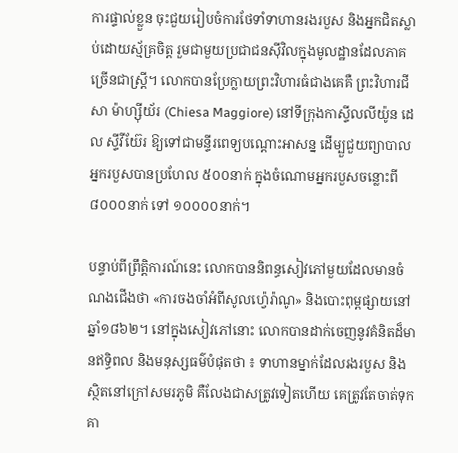ការផ្ទាល់ខ្លួន ចុះជួយរៀបចំការថែទាំទាហានរងរបួស និងអ្នកជិតស្លាប់ដោយស្ម័គ្រចិត្ត រួមជាមួយប្រជាជនស៊ីវិលក្នុងមូលដ្ឋានដែលភាគច្រើនជាស្ត្រី។ លោកបានប្រែក្លាយព្រះវិហារធំជាងគេគឺ ព្រះវិហារជីសា ម៉ាហ្ស៊ីយ័រ (Chiesa Maggiore) នៅទីក្រុងកាស្ទីលលីយ៉ូន ដេល ស្ទីវីយ៊ែរ ឱ្យទៅជាមន្ទីរពេទ្យបណ្តោះអាសន្ន ដើម្បួជួយព្យាបាលអ្នករបួសបានប្រហែល ៥០០នាក់ ក្នុងចំណោមអ្នករបួសចន្លោះពី ៨០០០នាក់ ទៅ ១០០០០នាក់។

បន្ទាប់ពីព្រឹត្តិការណ៍នេះ លោកបាននិពន្ធសៀវភៅមួយដែលមានចំណងជើងថា «ការចងចាំអំពីសូលហ្វ៉េរ៉ាណូ» និងបោះពុម្ពផ្សាយនៅឆ្នាំ១៨៦២។ នៅក្នុងសៀវភៅនោះ លោកបានដាក់ចេញនូវគំនិតដ៏មានឥទ្ធិពល និងមនុស្សធម៌បំផុតថា ៖ ទាហានម្នាក់ដែលរងរបួស និងស្ថិតនៅក្រៅសមរភូមិ គឺលែងជាសត្រូវទៀតហើយ គេត្រូវតែចាត់ទុកគា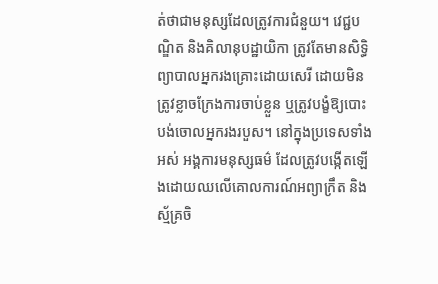ត់ថាជាមនុស្សដែលត្រូវការជំនួយ។ វេជ្ជបណ្ឌិត និងគិលានុបដ្ឋាយិកា ត្រូវតែមានសិទ្ធិព្យាបាលអ្នករងគ្រោះដោយសេរី ដោយមិនត្រូវខ្លាចក្រែងការចាប់ខ្លួន ឬត្រូវបង្ខំឱ្យបោះបង់ចោលអ្នករងរបួស។ នៅក្នុងប្រទេសទាំងអស់ អង្គការមនុស្សធម៌ ដែលត្រូវបង្កើតឡើងដោយឈលើគោលការណ៍អព្យាក្រឹត និងស្ម័គ្រចិ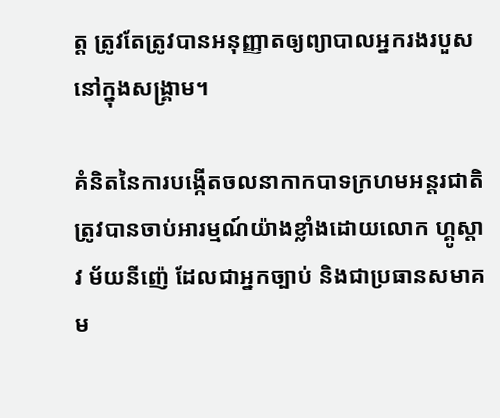ត្ត ត្រូវតែត្រូវបានអនុញ្ញាតឲ្យព្យាបាលអ្នករងរបួសនៅក្នុងសង្គ្រាម។

គំនិតនៃការបង្កើតចលនាកាកបាទក្រហមអន្តរជាតិ ត្រូវបានចាប់អារម្មណ៍យ៉ាងខ្លាំងដោយលោក ហ្គូស្តាវ ម័យនីញ៉េ ដែលជាអ្នកច្បាប់ និងជាប្រធានសមាគម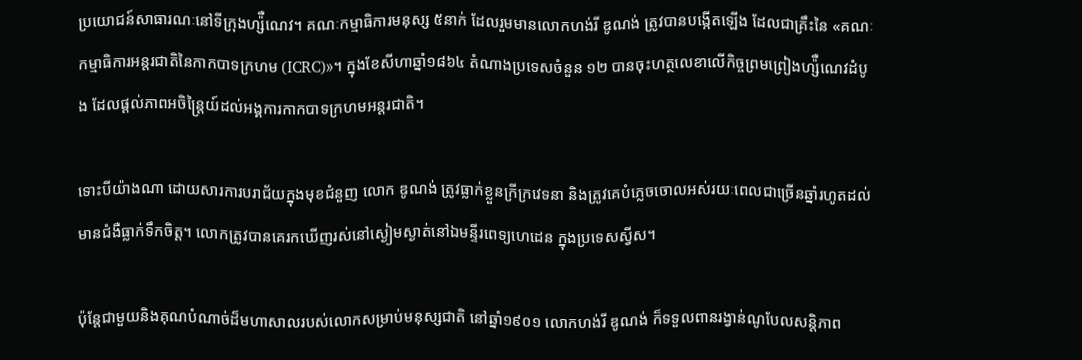ប្រយោជន៍សាធារណៈនៅទីក្រុងហ្ស៉ឺណេវ។ គណៈកម្មាធិការមនុស្ស ៥នាក់ ដែលរួមមានលោកហង់រី ឌូណង់ ត្រូវបានបង្កើតឡើង ដែលជាគ្រឹះនៃ «គណៈកម្មាធិការអន្តរជាតិនៃកាកបាទក្រហម (ICRC)»។ ក្នុងខែសីហាឆ្នាំ១៨៦៤ តំណាងប្រទេសចំនួន ១២ បានចុះហត្ថលេខាលើកិច្ចព្រមព្រៀងហ្ស៉ឺណេវដំបូង ដែលផ្តល់ភាពអចិន្ត្រៃយ៍ដល់អង្គការកាកបាទក្រហមអន្តរជាតិ។

ទោះបីយ៉ាងណា ដោយសារការបរាជ័យក្នុងមុខជំនួញ លោក ឌូណង់ ត្រូវធ្លាក់ខ្លួនក្រីក្រវេទនា និងត្រូវគេបំភ្លេចចោលអស់រយៈពេលជាច្រើនឆ្នាំរហូតដល់មានជំងឺធ្លាក់ទឹកចិត្ត។ លោកត្រូវបានគេរកឃើញរស់នៅស្ងៀមស្ងាត់នៅឯមន្ទីរពេទ្យហេដេន ក្នុងប្រទេសស្វីស។

ប៉ុន្តែជាមួយនិងគុណបំណាច់ដ៏មហាសាលរបស់លោកសម្រាប់មនុស្សជាតិ នៅឆ្នាំ១៩០១ លោកហង់រី ឌូណង់ ក៏ទទួលពានរង្វាន់ណូបែលសន្តិភាព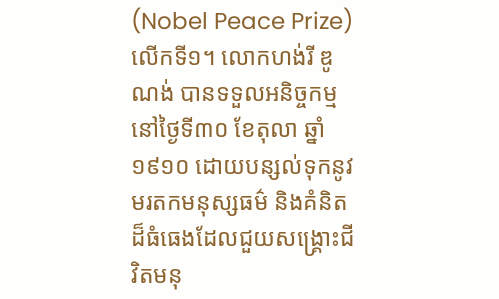(Nobel Peace Prize) លើកទី១។ លោកហង់រី ឌូណង់ បានទទួលអនិច្ចកម្មនៅថ្ងៃទី៣០ ខែតុលា ឆ្នាំ១៩១០ ដោយបន្សល់ទុកនូវមរតកមនុស្សធម៌ និងគំនិតដ៏ធំធេងដែលជួយសង្គ្រោះជីវិតមនុ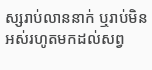ស្សរាប់លាននាក់ ឬរាប់មិនអស់រហូតមកដល់សព្វ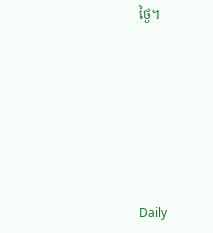ថ្ងៃ។







Daily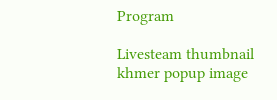Program

Livesteam thumbnail
khmer popup image